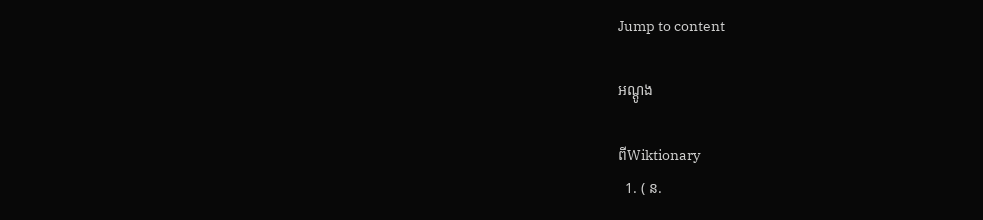Jump to content

អណ្ដូង

ពីWiktionary
  1. ( ន.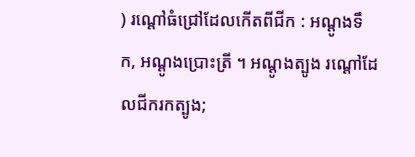) រណ្ដៅធំជ្រៅដែលកើតពីជីក : អណ្ដូងទឹក, អណ្ដូងប្រោះត្រី ។ អណ្ដូងត្បូង រណ្ដៅដែលជីករកត្បូង;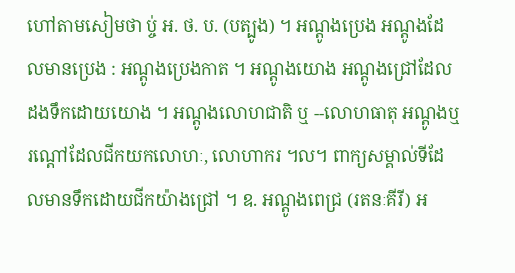ហៅតាមសៀមថា ប្ច់ អ. ថ. ប. (បត្បូង) ។ អណ្ដូងប្រេង អណ្ដូងដែលមានប្រេង : អណ្ដូងប្រេងកាត ។ អណ្ដូងយោង អណ្ដូងជ្រៅដែលដងទឹកដោយយោង ។ អណ្ដូងលោហជាតិ ឬ --លោហធាតុ អណ្ដូងឬរណ្ដៅដែលជីកយកលោហៈ, លោហាករ ។ល។ ពាក្យសម្គាល់ទីដែលមានទឹកដោយជីកយ៉ាងជ្រៅ ។ ឧ. អណ្ដូងពេជ្រ (រតនៈគីរី) អ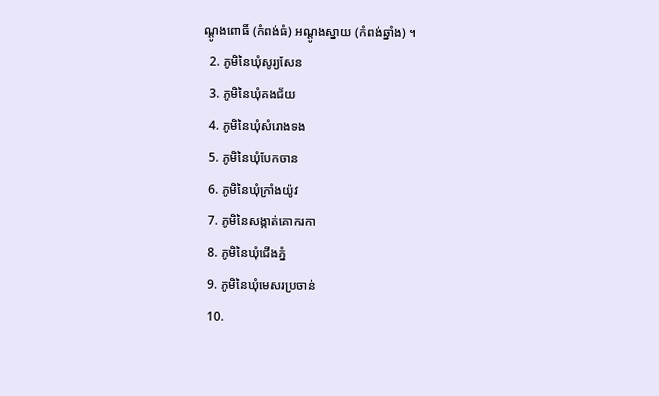ណ្ដូងពោធិ៍ (កំពង់ធំ) អណ្ដូងស្នាយ (កំពង់ឆ្នាំង) ។
  2. ភូមិនៃឃុំសូរ្យសែន
  3. ភូមិនៃឃុំគងជ័យ
  4. ភូមិនៃឃុំសំរោងទង
  5. ភូមិនៃឃុំបែកចាន
  6. ភូមិនៃឃុំក្រាំងយ៉ូវ
  7. ភូមិនៃសង្កាត់គោករកា
  8. ភូមិនៃឃុំជើងភ្នំ
  9. ភូមិនៃឃុំមេសរប្រចាន់
  10.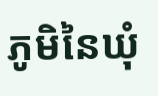ភូមិនៃឃុំ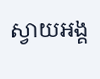ស្វាយអង្គ